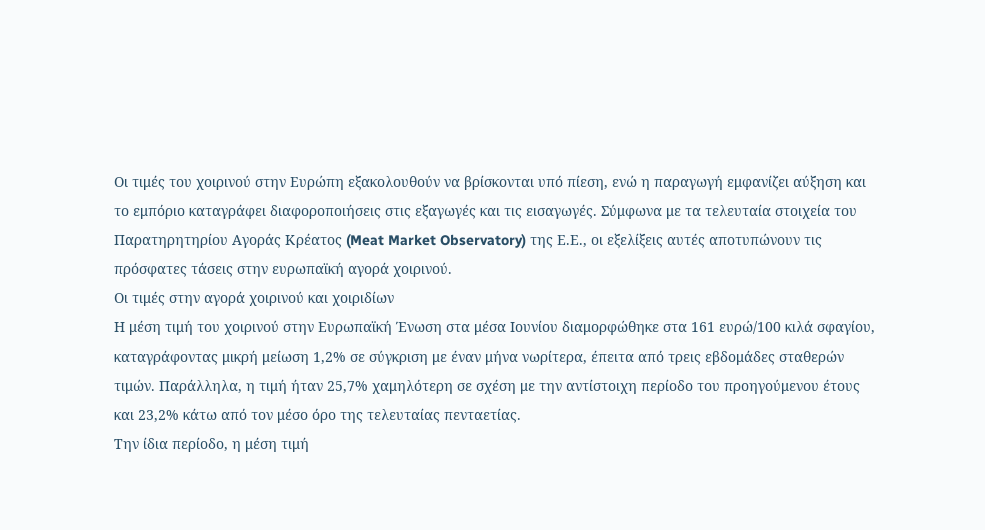Οι τιμές του χοιρινού στην Ευρώπη εξακολουθούν να βρίσκονται υπό πίεση, ενώ η παραγωγή εμφανίζει αύξηση και το εμπόριο καταγράφει διαφοροποιήσεις στις εξαγωγές και τις εισαγωγές. Σύμφωνα με τα τελευταία στοιχεία του Παρατηρητηρίου Αγοράς Κρέατος (Meat Market Observatory) της Ε.Ε., οι εξελίξεις αυτές αποτυπώνουν τις πρόσφατες τάσεις στην ευρωπαϊκή αγορά χοιρινού.
Οι τιμές στην αγορά χοιρινού και χοιριδίων
Η μέση τιμή του χοιρινού στην Ευρωπαϊκή Ένωση στα μέσα Ιουνίου διαμορφώθηκε στα 161 ευρώ/100 κιλά σφαγίου, καταγράφοντας μικρή μείωση 1,2% σε σύγκριση με έναν μήνα νωρίτερα, έπειτα από τρεις εβδομάδες σταθερών τιμών. Παράλληλα, η τιμή ήταν 25,7% χαμηλότερη σε σχέση με την αντίστοιχη περίοδο του προηγούμενου έτους και 23,2% κάτω από τον μέσο όρο της τελευταίας πενταετίας.
Την ίδια περίοδο, η μέση τιμή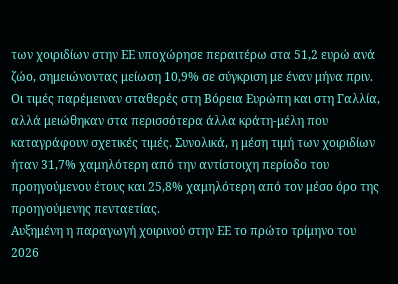των χοιριδίων στην ΕΕ υποχώρησε περαιτέρω στα 51,2 ευρώ ανά ζώο, σημειώνοντας μείωση 10,9% σε σύγκριση με έναν μήνα πριν. Οι τιμές παρέμειναν σταθερές στη Βόρεια Ευρώπη και στη Γαλλία, αλλά μειώθηκαν στα περισσότερα άλλα κράτη-μέλη που καταγράφουν σχετικές τιμές. Συνολικά, η μέση τιμή των χοιριδίων ήταν 31,7% χαμηλότερη από την αντίστοιχη περίοδο του προηγούμενου έτους και 25,8% χαμηλότερη από τον μέσο όρο της προηγούμενης πενταετίας.
Αυξημένη η παραγωγή χοιρινού στην ΕΕ το πρώτο τρίμηνο του 2026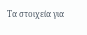Τα στοιχεία για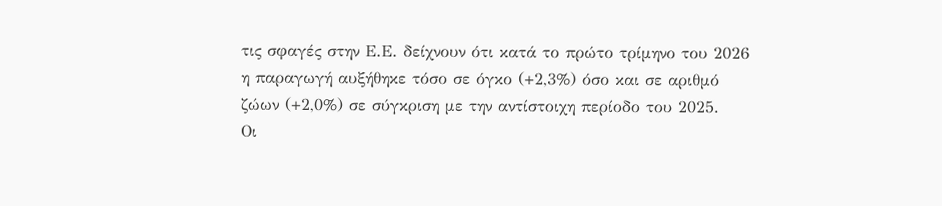τις σφαγές στην Ε.Ε. δείχνουν ότι κατά το πρώτο τρίμηνο του 2026 η παραγωγή αυξήθηκε τόσο σε όγκο (+2,3%) όσο και σε αριθμό ζώων (+2,0%) σε σύγκριση με την αντίστοιχη περίοδο του 2025.
Οι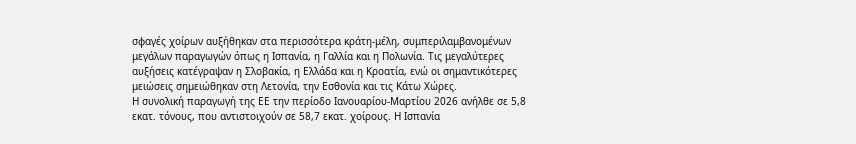σφαγές χοίρων αυξήθηκαν στα περισσότερα κράτη-μέλη, συμπεριλαμβανομένων μεγάλων παραγωγών όπως η Ισπανία, η Γαλλία και η Πολωνία. Τις μεγαλύτερες αυξήσεις κατέγραψαν η Σλοβακία, η Ελλάδα και η Κροατία, ενώ οι σημαντικότερες μειώσεις σημειώθηκαν στη Λετονία, την Εσθονία και τις Κάτω Χώρες.
Η συνολική παραγωγή της ΕΕ την περίοδο Ιανουαρίου-Μαρτίου 2026 ανήλθε σε 5,8 εκατ. τόνους, που αντιστοιχούν σε 58,7 εκατ. χοίρους. Η Ισπανία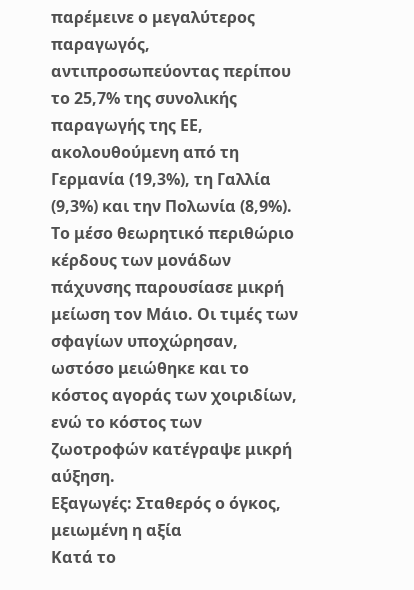παρέμεινε ο μεγαλύτερος παραγωγός, αντιπροσωπεύοντας περίπου το 25,7% της συνολικής παραγωγής της ΕΕ, ακολουθούμενη από τη Γερμανία (19,3%), τη Γαλλία (9,3%) και την Πολωνία (8,9%).
Το μέσο θεωρητικό περιθώριο κέρδους των μονάδων πάχυνσης παρουσίασε μικρή μείωση τον Μάιο. Οι τιμές των σφαγίων υποχώρησαν, ωστόσο μειώθηκε και το κόστος αγοράς των χοιριδίων, ενώ το κόστος των ζωοτροφών κατέγραψε μικρή αύξηση.
Εξαγωγές: Σταθερός ο όγκος, μειωμένη η αξία
Κατά το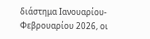διάστημα Ιανουαρίου-Φεβρουαρίου 2026, οι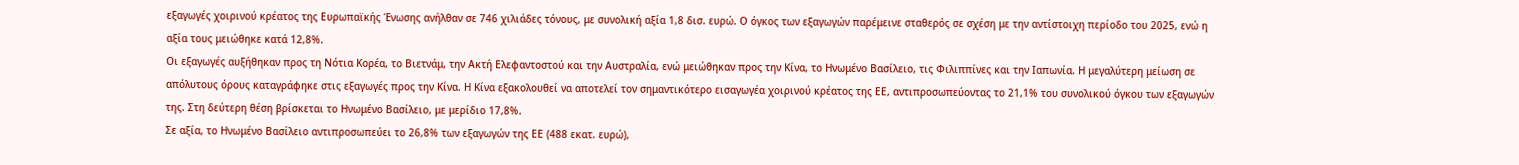εξαγωγές χοιρινού κρέατος της Ευρωπαϊκής Ένωσης ανήλθαν σε 746 χιλιάδες τόνους, με συνολική αξία 1,8 δισ. ευρώ. Ο όγκος των εξαγωγών παρέμεινε σταθερός σε σχέση με την αντίστοιχη περίοδο του 2025, ενώ η αξία τους μειώθηκε κατά 12,8%.
Οι εξαγωγές αυξήθηκαν προς τη Νότια Κορέα, το Βιετνάμ, την Ακτή Ελεφαντοστού και την Αυστραλία, ενώ μειώθηκαν προς την Κίνα, το Ηνωμένο Βασίλειο, τις Φιλιππίνες και την Ιαπωνία. Η μεγαλύτερη μείωση σε απόλυτους όρους καταγράφηκε στις εξαγωγές προς την Κίνα. Η Κίνα εξακολουθεί να αποτελεί τον σημαντικότερο εισαγωγέα χοιρινού κρέατος της ΕΕ, αντιπροσωπεύοντας το 21,1% του συνολικού όγκου των εξαγωγών της. Στη δεύτερη θέση βρίσκεται το Ηνωμένο Βασίλειο, με μερίδιο 17,8%.
Σε αξία, το Ηνωμένο Βασίλειο αντιπροσωπεύει το 26,8% των εξαγωγών της ΕΕ (488 εκατ. ευρώ),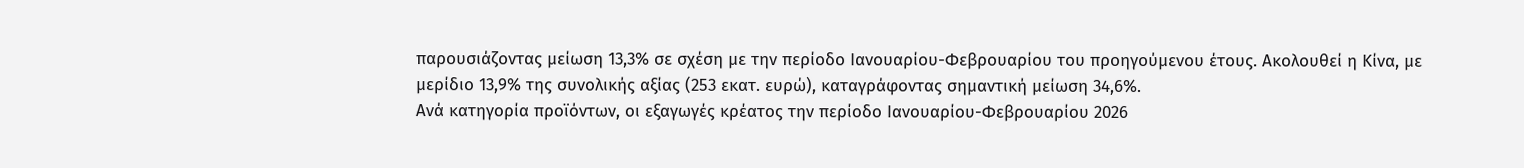παρουσιάζοντας μείωση 13,3% σε σχέση με την περίοδο Ιανουαρίου-Φεβρουαρίου του προηγούμενου έτους. Ακολουθεί η Κίνα, με μερίδιο 13,9% της συνολικής αξίας (253 εκατ. ευρώ), καταγράφοντας σημαντική μείωση 34,6%.
Ανά κατηγορία προϊόντων, οι εξαγωγές κρέατος την περίοδο Ιανουαρίου-Φεβρουαρίου 2026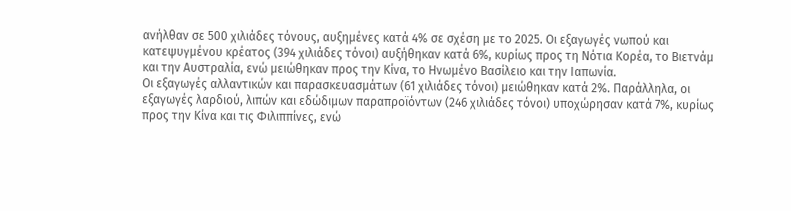ανήλθαν σε 500 χιλιάδες τόνους, αυξημένες κατά 4% σε σχέση με το 2025. Οι εξαγωγές νωπού και κατεψυγμένου κρέατος (394 χιλιάδες τόνοι) αυξήθηκαν κατά 6%, κυρίως προς τη Νότια Κορέα, το Βιετνάμ και την Αυστραλία, ενώ μειώθηκαν προς την Κίνα, το Ηνωμένο Βασίλειο και την Ιαπωνία.
Οι εξαγωγές αλλαντικών και παρασκευασμάτων (61 χιλιάδες τόνοι) μειώθηκαν κατά 2%. Παράλληλα, οι εξαγωγές λαρδιού, λιπών και εδώδιμων παραπροϊόντων (246 χιλιάδες τόνοι) υποχώρησαν κατά 7%, κυρίως προς την Κίνα και τις Φιλιππίνες, ενώ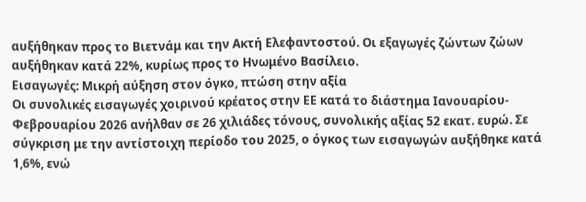αυξήθηκαν προς το Βιετνάμ και την Ακτή Ελεφαντοστού. Οι εξαγωγές ζώντων ζώων αυξήθηκαν κατά 22%, κυρίως προς το Ηνωμένο Βασίλειο.
Εισαγωγές: Μικρή αύξηση στον όγκο, πτώση στην αξία
Οι συνολικές εισαγωγές χοιρινού κρέατος στην ΕΕ κατά το διάστημα Ιανουαρίου-Φεβρουαρίου 2026 ανήλθαν σε 26 χιλιάδες τόνους, συνολικής αξίας 52 εκατ. ευρώ. Σε σύγκριση με την αντίστοιχη περίοδο του 2025, ο όγκος των εισαγωγών αυξήθηκε κατά 1,6%, ενώ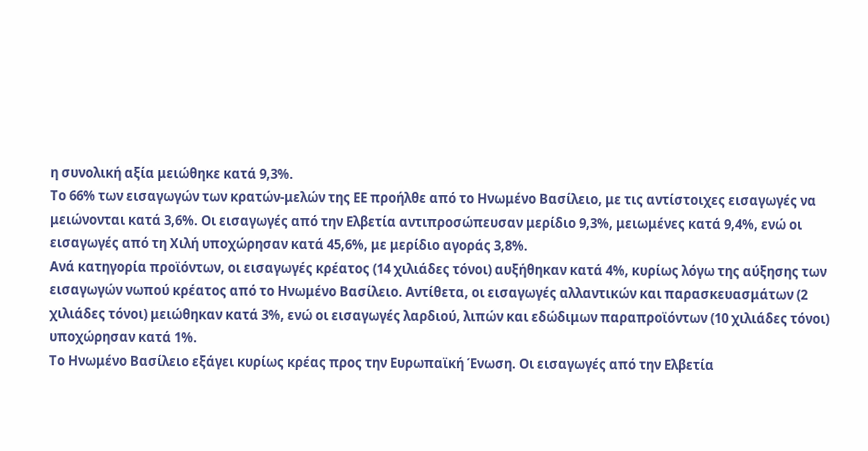η συνολική αξία μειώθηκε κατά 9,3%.
Το 66% των εισαγωγών των κρατών-μελών της ΕΕ προήλθε από το Ηνωμένο Βασίλειο, με τις αντίστοιχες εισαγωγές να μειώνονται κατά 3,6%. Οι εισαγωγές από την Ελβετία αντιπροσώπευσαν μερίδιο 9,3%, μειωμένες κατά 9,4%, ενώ οι εισαγωγές από τη Χιλή υποχώρησαν κατά 45,6%, με μερίδιο αγοράς 3,8%.
Ανά κατηγορία προϊόντων, οι εισαγωγές κρέατος (14 χιλιάδες τόνοι) αυξήθηκαν κατά 4%, κυρίως λόγω της αύξησης των εισαγωγών νωπού κρέατος από το Ηνωμένο Βασίλειο. Αντίθετα, οι εισαγωγές αλλαντικών και παρασκευασμάτων (2 χιλιάδες τόνοι) μειώθηκαν κατά 3%, ενώ οι εισαγωγές λαρδιού, λιπών και εδώδιμων παραπροϊόντων (10 χιλιάδες τόνοι) υποχώρησαν κατά 1%.
Το Ηνωμένο Βασίλειο εξάγει κυρίως κρέας προς την Ευρωπαϊκή Ένωση. Οι εισαγωγές από την Ελβετία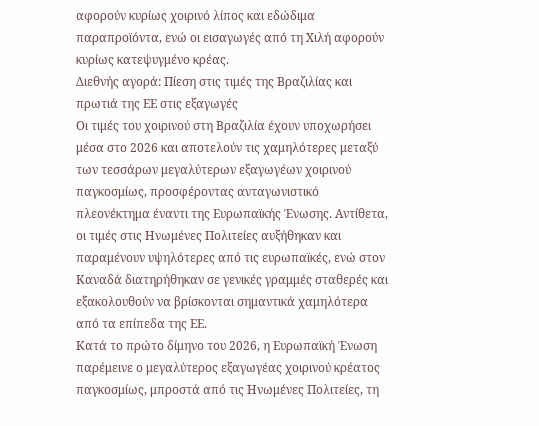αφορούν κυρίως χοιρινό λίπος και εδώδιμα παραπροϊόντα, ενώ οι εισαγωγές από τη Χιλή αφορούν κυρίως κατεψυγμένο κρέας.
Διεθνής αγορά: Πίεση στις τιμές της Βραζιλίας και πρωτιά της ΕΕ στις εξαγωγές
Οι τιμές του χοιρινού στη Βραζιλία έχουν υποχωρήσει μέσα στο 2026 και αποτελούν τις χαμηλότερες μεταξύ των τεσσάρων μεγαλύτερων εξαγωγέων χοιρινού παγκοσμίως, προσφέροντας ανταγωνιστικό πλεονέκτημα έναντι της Ευρωπαϊκής Ένωσης. Αντίθετα, οι τιμές στις Ηνωμένες Πολιτείες αυξήθηκαν και παραμένουν υψηλότερες από τις ευρωπαϊκές, ενώ στον Καναδά διατηρήθηκαν σε γενικές γραμμές σταθερές και εξακολουθούν να βρίσκονται σημαντικά χαμηλότερα από τα επίπεδα της ΕΕ.
Κατά το πρώτο δίμηνο του 2026, η Ευρωπαϊκή Ένωση παρέμεινε ο μεγαλύτερος εξαγωγέας χοιρινού κρέατος παγκοσμίως, μπροστά από τις Ηνωμένες Πολιτείες, τη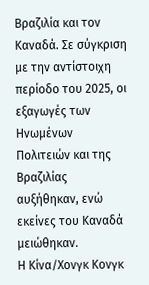Βραζιλία και τον Καναδά. Σε σύγκριση με την αντίστοιχη περίοδο του 2025, οι εξαγωγές των Ηνωμένων Πολιτειών και της Βραζιλίας αυξήθηκαν, ενώ εκείνες του Καναδά μειώθηκαν.
Η Κίνα/Χονγκ Κονγκ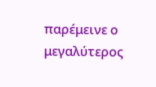παρέμεινε ο μεγαλύτερος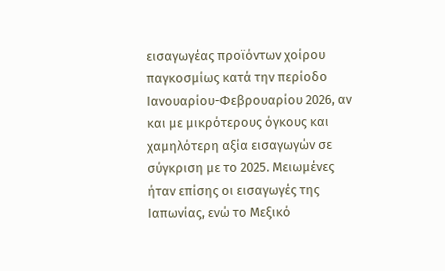εισαγωγέας προϊόντων χοίρου παγκοσμίως κατά την περίοδο Ιανουαρίου-Φεβρουαρίου 2026, αν και με μικρότερους όγκους και χαμηλότερη αξία εισαγωγών σε σύγκριση με το 2025. Μειωμένες ήταν επίσης οι εισαγωγές της Ιαπωνίας, ενώ το Μεξικό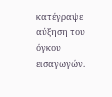κατέγραψε αύξηση του όγκου εισαγωγών.